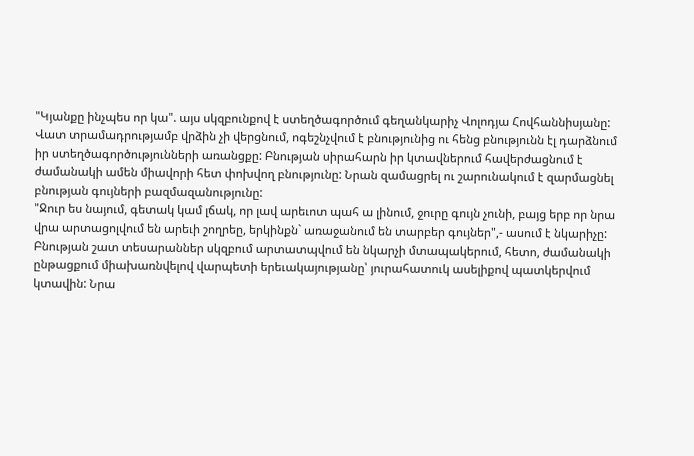"Կյանքը ինչպես որ կա". այս սկզբունքով է ստեղծագործում գեղանկարիչ Վոլոդյա Հովհաննիսյանը: Վատ տրամադրությամբ վրձին չի վերցնում, ոգեշնչվում է բնությունից ու հենց բնությունն էլ դարձնում իր ստեղծագործությունների առանցքը: Բնության սիրահարն իր կտավներում հավերժացնում է ժամանակի ամեն միավորի հետ փոխվող բնությունը: Նրան զամացրել ու շարունակում է զարմացնել բնության գույների բազմազանությունը:
"Ջուր ես նայում, գետակ կամ լճակ, որ լավ արեւոտ պահ ա լինում, ջուրը գույն չունի, բայց երբ որ նրա վրա արտացոլվում են արեւի շողրեը, երկինքն` առաջանում են տարբեր գույներ",- ասում է նկարիչը:
Բնության շատ տեսարաններ սկզբում արտատպվում են նկարչի մտապակերում, հետո, ժամանակի ընթացքում միախառնվելով վարպետի երեւակայությանը՝ յուրահատուկ ասելիքով պատկերվում կտավին: Նրա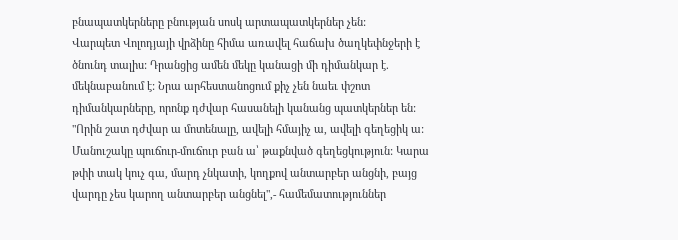բնապատկերները բնության սոսկ արտապատկերներ չեն:
Վարպետ Վոլոդյայի վրձինը հիմա առավել հաճախ ծաղկեփնջերի է ծնունդ տալիս: Դրանցից ամեն մեկը կանացի մի դիմանկար է. մեկնաբանում է: Նրա արհեստանոցում քիչ չեն նաեւ փշոտ դիմանկարները, որոնք դժվար հասանելի կանանց պատկերներ են:
"Որին շատ դժվար ա մոտենալը, ավելի հմայիչ ա, ավելի գեղեցիկ ա: Մանուշակը պուճուր-մուճուր բան ա՝ թաքնված գեղեցկություն: Կարա թփի տակ կուչ գա, մարդ չնկատի, կողքով անտարբեր անցնի, բայց վարդը չես կարող անտարբեր անցնել",- համեմատություններ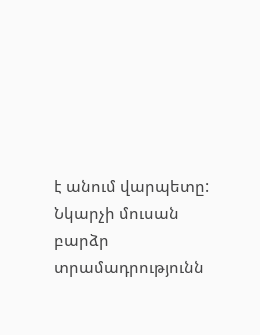է անում վարպետը:
Նկարչի մուսան բարձր տրամադրությունն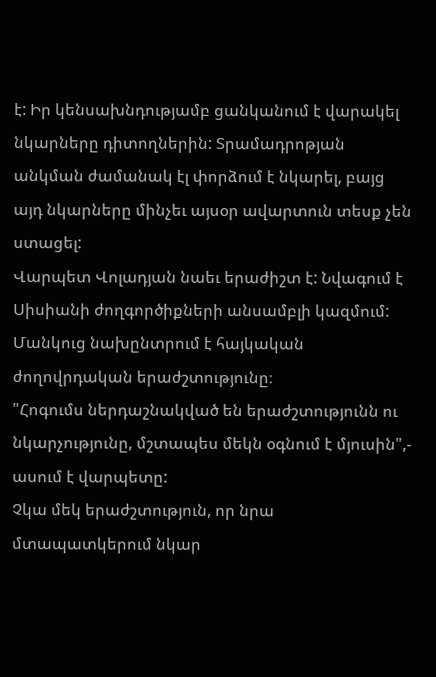է: Իր կենսախնդությամբ ցանկանում է վարակել նկարները դիտողներին: Տրամադրոթյան անկման ժամանակ էլ փորձում է նկարել, բայց այդ նկարները մինչեւ այսօր ավարտուն տեսք չեն ստացել:
Վարպետ Վոլադյան նաեւ երաժիշտ է: Նվագում է Սիսիանի ժողգործիքների անսամբլի կազմում: Մանկուց նախընտրում է հայկական ժողովրդական երաժշտությունը։
"Հոգումս ներդաշնակված են երաժշտությունն ու նկարչությունը, մշտապես մեկն օգնում է մյուսին",- ասում է վարպետը:
Չկա մեկ երաժշտություն, որ նրա մտապատկերում նկար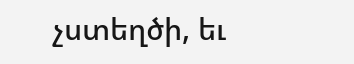չստեղծի, եւ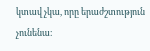կտավ չկա, որը երաժշտություն չունենա։